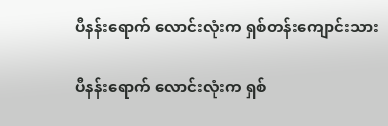ပီနန်းရောက် လောင်းလုံးက ရှစ်တန်းကျောင်းသား

ပီနန်းရောက် လောင်းလုံးက ရှစ်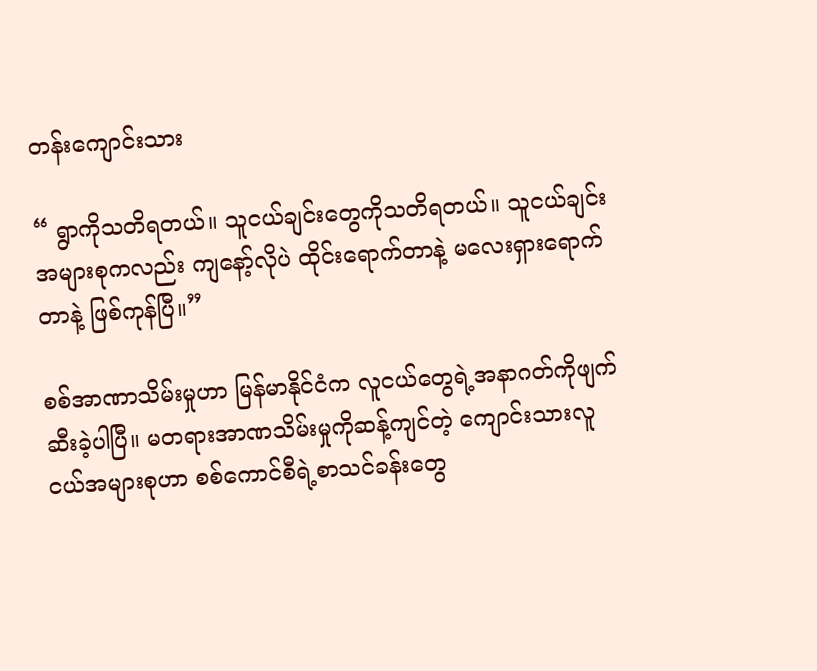တန်းကျောင်းသား

“ ရွာကိုသတိရတယ်။ သူငယ်ချင်းတွေကိုသတိရတယ်။ သူငယ်ချင်းအများစုကလည်း ကျနော့်လိုပဲ ထိုင်းရောက်တာနဲ့ မလေးရှားရောက်တာနဲ့ ဖြစ်ကုန်ပြီ။”

စစ်အာဏာသိမ်းမှုဟာ မြန်မာနိုင်ငံက လူငယ်တွေရဲ့အနာဂတ်ကိုဖျက်ဆီးခဲ့ပါပြီ။ မတရားအာဏသိမ်းမှုကိုဆန့်ကျင်တဲ့ ကျောင်းသားလူငယ်အများစုဟာ စစ်ကောင်စီရဲ့စာသင်ခန်းတွေ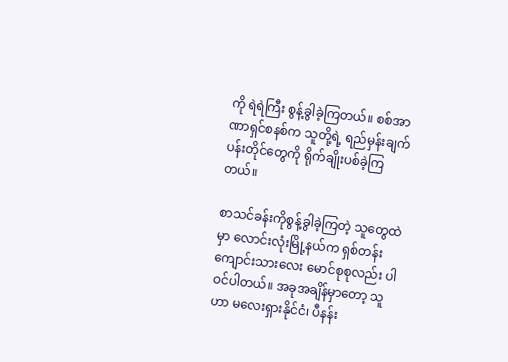ကို ရဲရဲကြီး စွန့်ခွါခဲ့ကြတယ်။ စစ်အာဏာရှင်စနစ်က သူတို့ရဲ့ ရည်မှန်းချက်ပန်းတိုင်တွေကို ရိုက်ချိုးပစ်ခဲ့ကြတယ်။

စာသင်ခန်းကိုစွန့်ခွါခဲ့ကြတဲ့ သူတွေထဲမှာ လောင်းလုံးမြို့နယ်က ရှစ်တန်းကျောင်းသားလေး မောင်စုစုလည်း ပါဝင်ပါတယ်။ အခုအချိန်မှာတော့ သူဟာ မလေးရှားနိုင်ငံ၊ ပီနန်း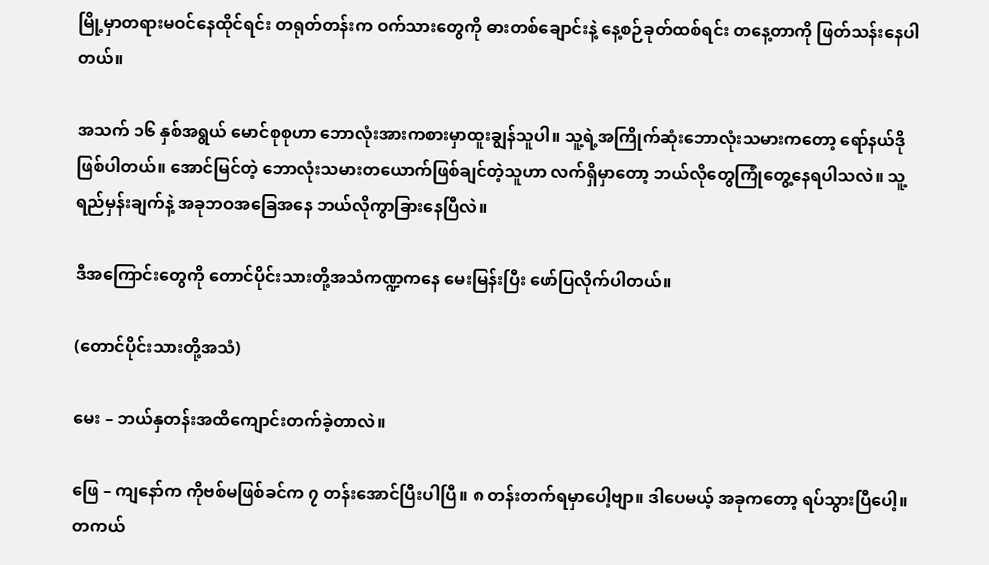မြို့မှာတရားမဝင်နေထိုင်ရင်း တရုတ်တန်းက ဝက်သားတွေကို ဓားတစ်ချောင်းနဲ့ နေ့စဉ်ခုတ်ထစ်ရင်း တနေ့တာကို ဖြတ်သန်းနေပါတယ်။

အသက် ၁၆ နှစ်အရွယ် မောင်စုစုဟာ ဘောလုံးအားကစားမှာထူးချွန်သူပါ။ သူ့ရဲ့အကြိုက်ဆုံးဘောလုံးသမားကတော့ ရော်နယ်ဒိုဖြစ်ပါတယ်။ အောင်မြင်တဲ့ ဘောလုံးသမားတယောက်ဖြစ်ချင်တဲ့သူဟာ လက်ရှိမှာတော့ ဘယ်လိုတွေကြုံတွေ့နေရပါသလဲ။ သူ့ရည်မှန်းချက်နဲ့ အခုဘဝအခြေအနေ ဘယ်လိုကွာခြားနေပြီလဲ။

ဒီအကြောင်းတွေကို တောင်ပိုင်းသားတို့အသံကဏ္ဍကနေ မေးမြန်းပြီး ဖော်ပြလိုက်ပါတယ်။

(တောင်ပိုင်းသားတို့အသံ)

မေး – ဘယ်နှတန်းအထိကျောင်းတက်ခဲ့တာလဲ။

ဖြေ – ကျနော်က ကိုဗစ်မဖြစ်ခင်က ၇ တန်းအောင်ပြီးပါပြီ။ ၈ တန်းတက်ရမှာပေါ့ဗျာ။ ဒါပေမယ့် အခုကတော့ ရပ်သွားပြီပေါ့။ တကယ်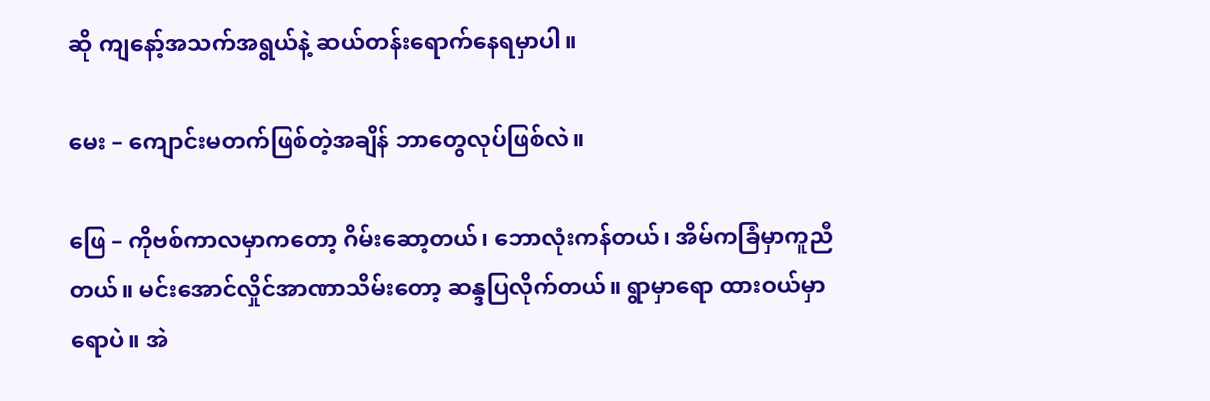ဆို ကျနော့်အသက်အရွယ်နဲ့ ဆယ်တန်းရောက်နေရမှာပါ။

မေး – ကျောင်းမတက်ဖြစ်တဲ့အချိန် ဘာတွေလုပ်ဖြစ်လဲ။

ဖြေ – ကိုဗစ်ကာလမှာကတော့ ဂိမ်းဆော့တယ်၊ ဘောလုံးကန်တယ်၊ အိမ်ကခြံမှာကူညီတယ်။ မင်းအောင်လှိုင်အာဏာသိမ်းတော့ ဆန္ဒပြလိုက်တယ်။ ရွာမှာရော ထားဝယ်မှာရောပဲ။ အဲ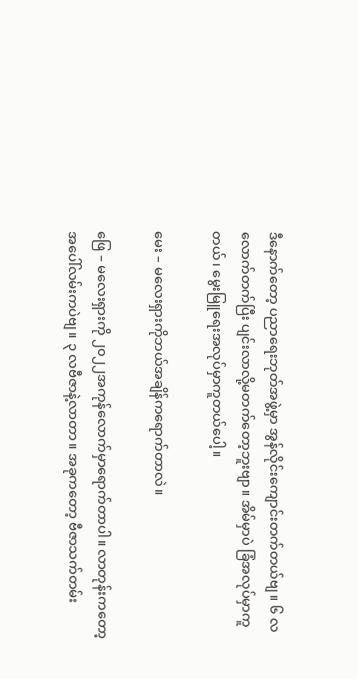ဒီနောက်တော့ ပညာရေးဘုတ်အဖွဲ့မှာ အွန်လိုင်းကျောင်းတက်တယ်ဗျ။ ၆ လလောက်တက်ပြီး ပျင်းလာလို့မတက်တော့ဘူးဗျာ။ အိမ်မှာပဲ ခြံအလုပ်မှာကူတယ်၊ မွေးမြူရေးအလုပ်မှာကူတယ်ပေါ့။

မေး – မလေးရှားကိုဘယ်အချိန်ကရောက်တာလဲ။

ဖြေ – မလေးရှားကို ၂၀၂၂အကုန်လောက်မှာရောက်တာပါ။ လာတုန်းကတော့ အပေါ်လမ်းကပဲဗျ။ ၃ လဗီဇာနဲ့လာတာ။ အခုကတော့ ဗီဇာသက်တမ်း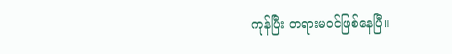ကုန်ပြီး တရားမဝင်ဖြစ်နေပြီ။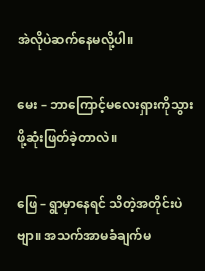အဲလိုပဲဆက်နေမလို့ပါ။

မေး – ဘာကြောင့်မလေးရှားကိုသွားဖို့ဆုံးဖြတ်ခဲ့တာလဲ။

ဖြေ – ရွာမှာနေရင် သိတဲ့အတိုင်းပဲဗျာ။ အသက်အာမခံချက်မ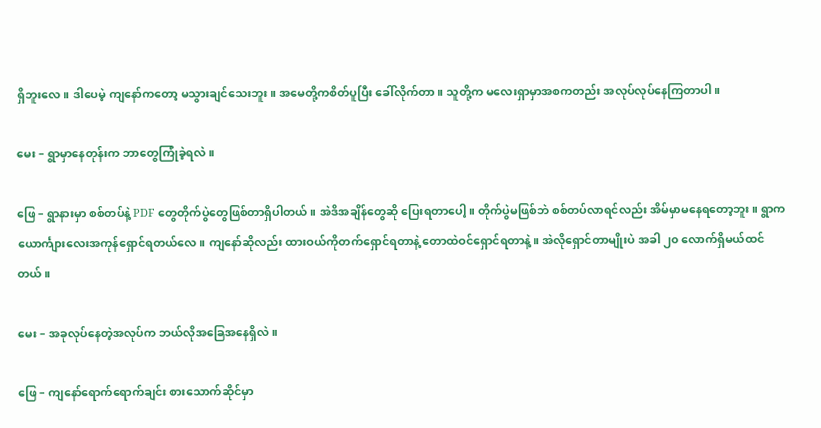ရှိဘူးလေ။ ဒါပေမဲ့ ကျနော်ကတော့ မသွားချင်သေးဘူး။ အမေတို့ကစိတ်ပူပြီး ခေါ်လိုက်တာ။ သူတို့က မလေးရှာမှာအစကတည်း အလုပ်လုပ်နေကြတာပါ။

မေး – ရွာမှာနေတုန်းက ဘာတွေကြုံခဲ့ရလဲ။

ဖြေ – ရွာနားမှာ စစ်တပ်နဲ့ PDF တွေတိုက်ပွဲတွေဖြစ်တာရှိပါတယ်။ အဲဒိအချိန်တွေဆို ပြေးရတာပေါ့။ တိုက်ပွဲမဖြစ်ဘဲ စစ်တပ်လာရင်လည်း အိမ်မှာမနေရတော့ဘူး။ ရွာကယောင်္ကျားလေးအကုန်ရှောင်ရတယ်လေ။ ကျနော်ဆိုလည်း ထားဝယ်ကိုတက်ရှောင်ရတာနဲ့ တောထဲဝင်ရှောင်ရတာနဲ့။ အဲလိုရှောင်တာမျိုးပဲ အခါ ၂၀ လောက်ရှိမယ်ထင်တယ်။

မေး – အခုလုပ်နေတဲ့အလုပ်က ဘယ်လိုအခြေအနေရှိလဲ။

ဖြေ – ကျနော်ရောက်ရောက်ချင်း စားသောက်ဆိုင်မှာ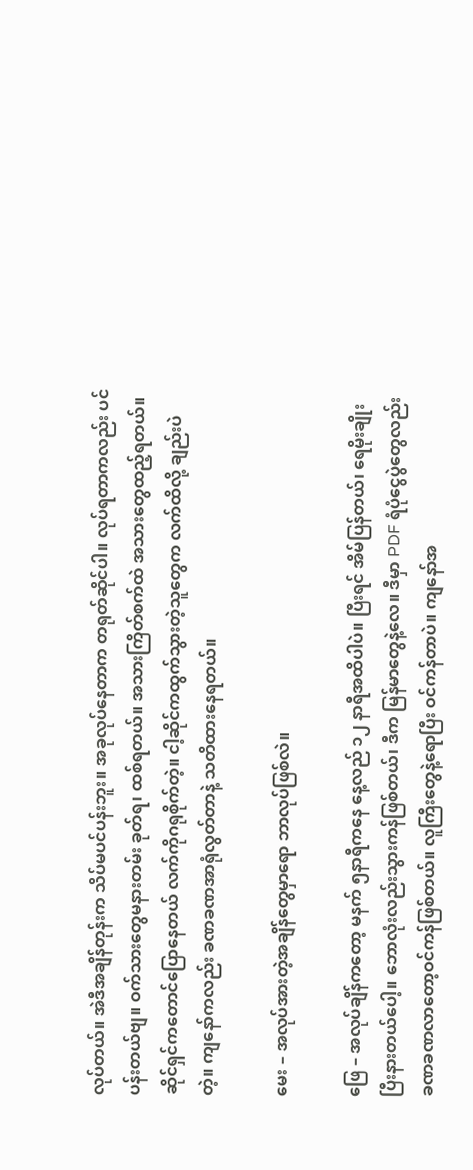လုပ်တယ်။ အဲဒီအချိန်တုန်းက သိပ်မပင်ပန်းဘူး။ အခုလုပ်နေတာက တရုတ်ဆိုင်ပါ။ လုပ်ရတာကလည်း ပင်ပန်းတယ်ဗျ။ ဝက်သားတွေမနားတမ်း ခုတ်ရ၊ ထစ်ရတယ်။ အသားကြိတ်စက်ထဲ အသားတွေထည့်ရတယ်။ ဆိုင်ရှင်ကတောင်ပြောနေတယ် လက်ကိုဂရုစိုက်တဲ့။ ငါ့ဆိုင်ကထွက်သွားတဲ့သူတွေက လက်ထိလို့ ချည်းပဲတဲ့။ ကျနော်ကလည်း ခဏခဏအာရုံလွတ်တာနဲ့ သတိထားနေရတယ်။

မေး – အလုပ်အားတဲ့အချိန်တွေမှာရော ဘာလုပ်ဖြစ်လဲ။

ဖြေ – အလုပ်ချိန်ကတော့ မနက် ၅နာရီကနေ နေ့လည် ၁၂ နာရီအထိပါပဲ။ ပြီးရင် အိမ်ပြန်တယ်၊ ရေမိုးချိုးပြီးနားတယ်ပေါ့။ ဘောလုံးလည်းသွားကန်ဖြစ်တယ်၊ ဒီက မြန်မာတွေနဲ့လေ။ ဒီမှာ PDF ရံပုံငွေပွဲတွေလည်း ခဏခဏလာတော့ဝင်ကန်ဖြစ်တယ်။ လူကြီးတွေနဲ့ရောပြီး ဝင်ကန်တာပဲ။ ကျနော်အ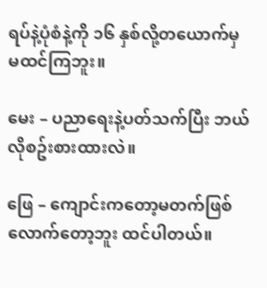ရပ်နဲ့ပုံစံနဲ့ကို ၁၆ နှစ်လို့တယောက်မှ မထင်ကြဘူး။

မေး – ပညာရေးနဲ့ပတ်သက်ပြီး ဘယ်လိုစဥ်းစားထားလဲ။

ဖြေ – ကျောင်းကတော့မတက်ဖြစ်လောက်တော့ဘူး ထင်ပါတယ်။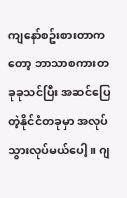ကျနော်စဥ်းစားတာကတော့ ဘာသာစကားတခုခုသင်ပြီး အဆင်ပြေတဲ့နိုင်ငံတခုမှာ အလုပ်သွားလုပ်မယ်ပေါ့။ ဂျ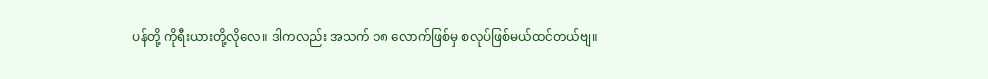ပန်တို့ ကိုရီးယားတို့လိုလေ။ ဒါကလည်း အသက် ၁၈ လောက်ဖြစ်မှ စလုပ်ဖြစ်မယ်ထင်တယ်ဗျ။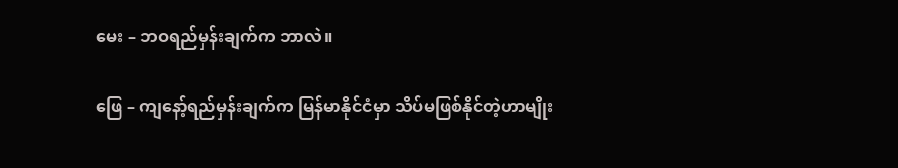မေး – ဘဝရည်မှန်းချက်က ဘာလဲ။

ဖြေ – ကျနော့်ရည်မှန်းချက်က မြန်မာနိုင်ငံမှာ သိပ်မဖြစ်နိုင်တဲ့ဟာမျိုး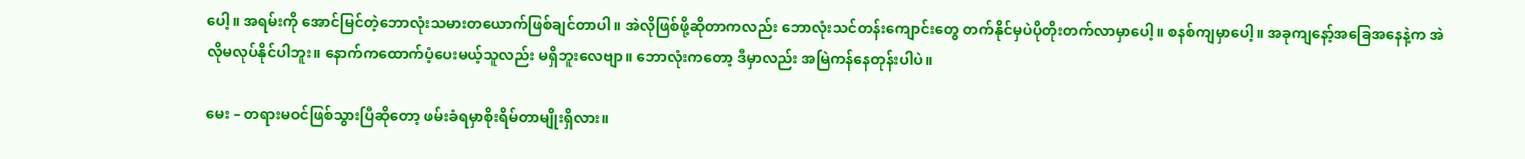ပေါ့။ အရမ်းကို အောင်မြင်တဲ့ဘောလုံးသမားတယောက်ဖြစ်ချင်တာပါ။ အဲလိုဖြစ်ဖို့ဆိုတာကလည်း ဘောလုံးသင်တန်းကျောင်းတွေ တက်နိုင်မှပဲပိုတိုးတက်လာမှာပေါ့။ စနစ်ကျမှာပေါ့။ အခုကျနော့်အခြေအနေနဲ့က အဲလိုမလုပ်နိုင်ပါဘူး။ နောက်ကထောက်ပံ့ပေးမယ့်သူလည်း မရှိဘူးလေဗျာ။ ဘောလုံးကတော့ ဒီမှာလည်း အမြဲကန်နေတုန်းပါပဲ။

မေး – တရားမဝင်ဖြစ်သွားပြီဆိုတော့ ဖမ်းခံရမှာစိုးရိမ်တာမျိုးရှိလား။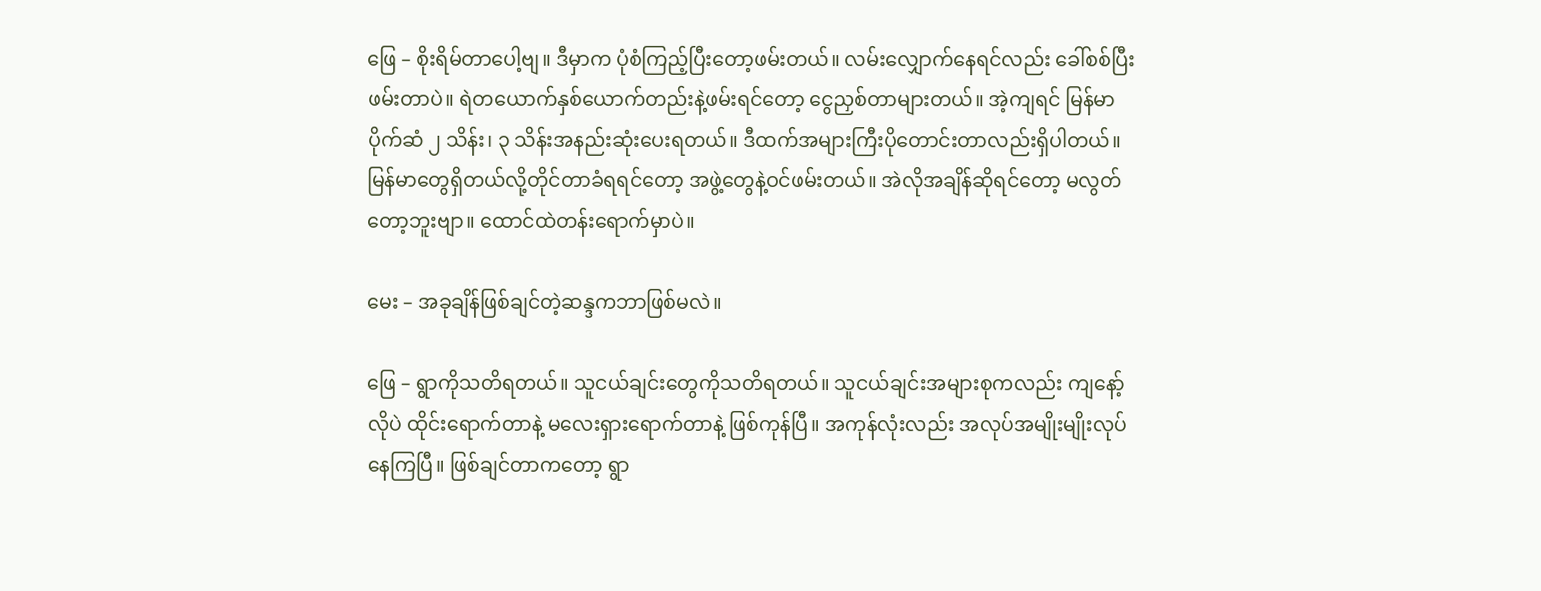ဖြေ – စိုးရိမ်တာပေါ့ဗျ။ ဒီမှာက ပုံစံကြည့်ပြီးတော့ဖမ်းတယ်။ လမ်းလျှောက်နေရင်လည်း ခေါ်စစ်ပြီးဖမ်းတာပဲ။ ရဲတယောက်နှစ်ယောက်တည်းနဲ့ဖမ်းရင်တော့ ငွေညှစ်တာများတယ်။ အဲ့ကျရင် မြန်မာပိုက်ဆံ ၂ သိန်း၊ ၃ သိန်းအနည်းဆုံးပေးရတယ်။ ဒီထက်အများကြီးပိုတောင်းတာလည်းရှိပါတယ်။ မြန်မာတွေရှိတယ်လို့တိုင်တာခံရရင်တော့ အဖွဲ့တွေနဲ့ဝင်ဖမ်းတယ်။ အဲလိုအချိန်ဆိုရင်တော့ မလွတ်တော့ဘူးဗျာ။ ထောင်ထဲတန်းရောက်မှာပဲ။

မေး – အခုချိန်ဖြစ်ချင်တဲ့ဆန္ဒကဘာဖြစ်မလဲ။

ဖြေ – ရွာကိုသတိရတယ်။ သူငယ်ချင်းတွေကိုသတိရတယ်။ သူငယ်ချင်းအများစုကလည်း ကျနော့်လိုပဲ ထိုင်းရောက်တာနဲ့ မလေးရှားရောက်တာနဲ့ ဖြစ်ကုန်ပြီ။ အကုန်လုံးလည်း အလုပ်အမျိုးမျိုးလုပ်နေကြပြီ။ ဖြစ်ချင်တာကတော့ ရွာ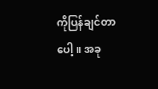ကိုပြန်ချင်တာပေါ့။ အခု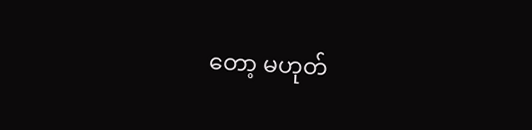တော့ မဟုတ်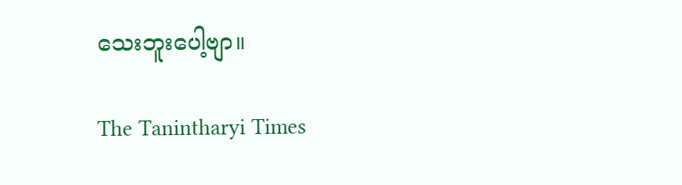သေးဘူးပေါ့ဗျာ။

The Tanintharyi Times